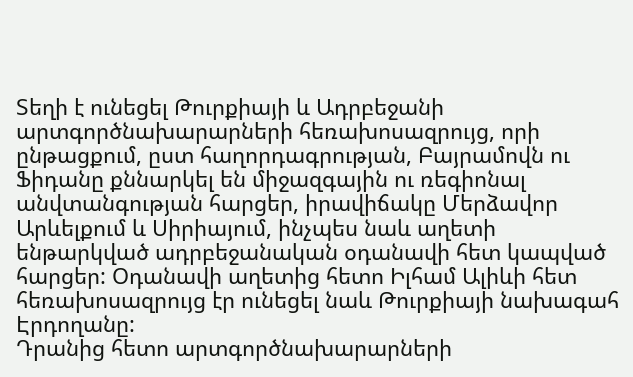Տեղի է ունեցել Թուրքիայի և Ադրբեջանի արտգործնախարարների հեռախոսազրույց, որի ընթացքում, ըստ հաղորդագրության, Բայրամովն ու Ֆիդանը քննարկել են միջազգային ու ռեգիոնալ անվտանգության հարցեր, իրավիճակը Մերձավոր Արևելքում և Սիրիայում, ինչպես նաև աղետի ենթարկված ադրբեջանական օդանավի հետ կապված հարցեր: Օդանավի աղետից հետո Իլհամ Ալիևի հետ հեռախոսազրույց էր ունեցել նաև Թուրքիայի նախագահ Էրդողանը:
Դրանից հետո արտգործնախարարների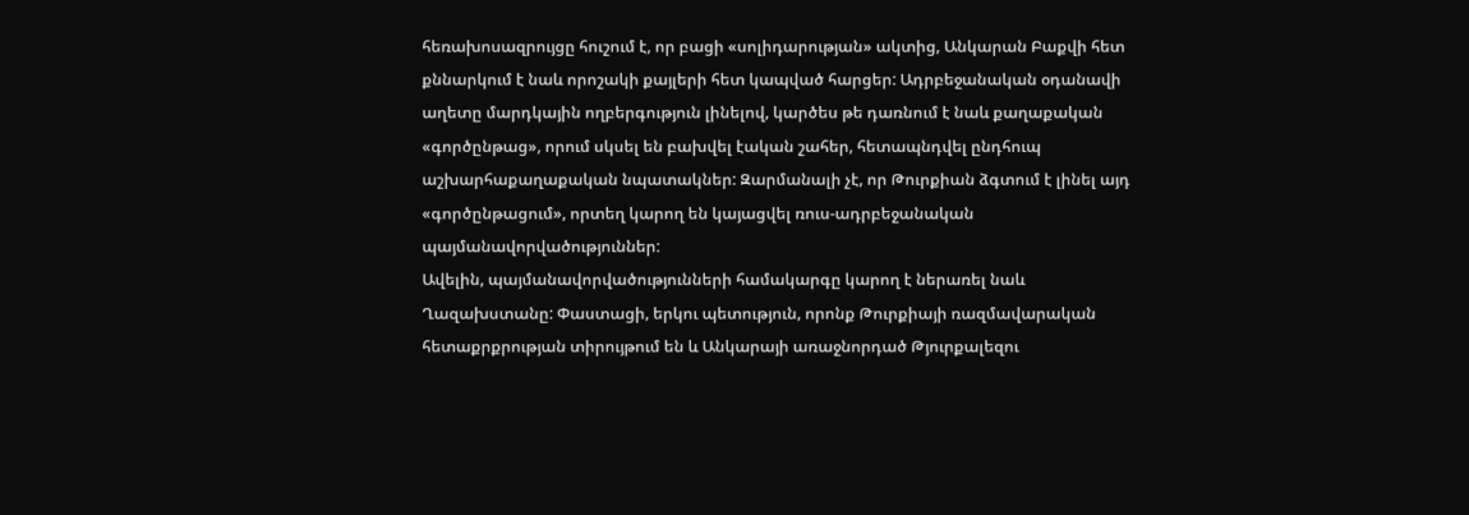հեռախոսազրույցը հուշում է, որ բացի «սոլիդարության» ակտից, Անկարան Բաքվի հետ քննարկում է նաև որոշակի քայլերի հետ կապված հարցեր: Ադրբեջանական օդանավի աղետը մարդկային ողբերգություն լինելով, կարծես թե դառնում է նաև քաղաքական «գործընթաց», որում սկսել են բախվել էական շահեր, հետապնդվել ընդհուպ աշխարհաքաղաքական նպատակներ: Զարմանալի չէ, որ Թուրքիան ձգտում է լինել այդ «գործընթացում», որտեղ կարող են կայացվել ռուս-ադրբեջանական պայմանավորվածություններ:
Ավելին, պայմանավորվածությունների համակարգը կարող է ներառել նաև Ղազախստանը: Փաստացի, երկու պետություն, որոնք Թուրքիայի ռազմավարական հետաքրքրության տիրույթում են և Անկարայի առաջնորդած Թյուրքալեզու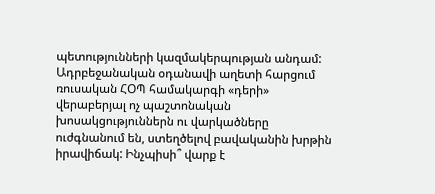պետությունների կազմակերպության անդամ: Ադրբեջանական օդանավի աղետի հարցում ռուսական ՀՕՊ համակարգի «դերի» վերաբերյալ ոչ պաշտոնական խոսակցություններն ու վարկածները ուժգնանում են, ստեղծելով բավականին խրթին իրավիճակ: Ինչպիսի՞ վարք է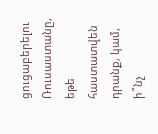ցուցաբերելու Ռուսաստանը, եթե հաստատվեն դրանք, կամ, ի՞նչ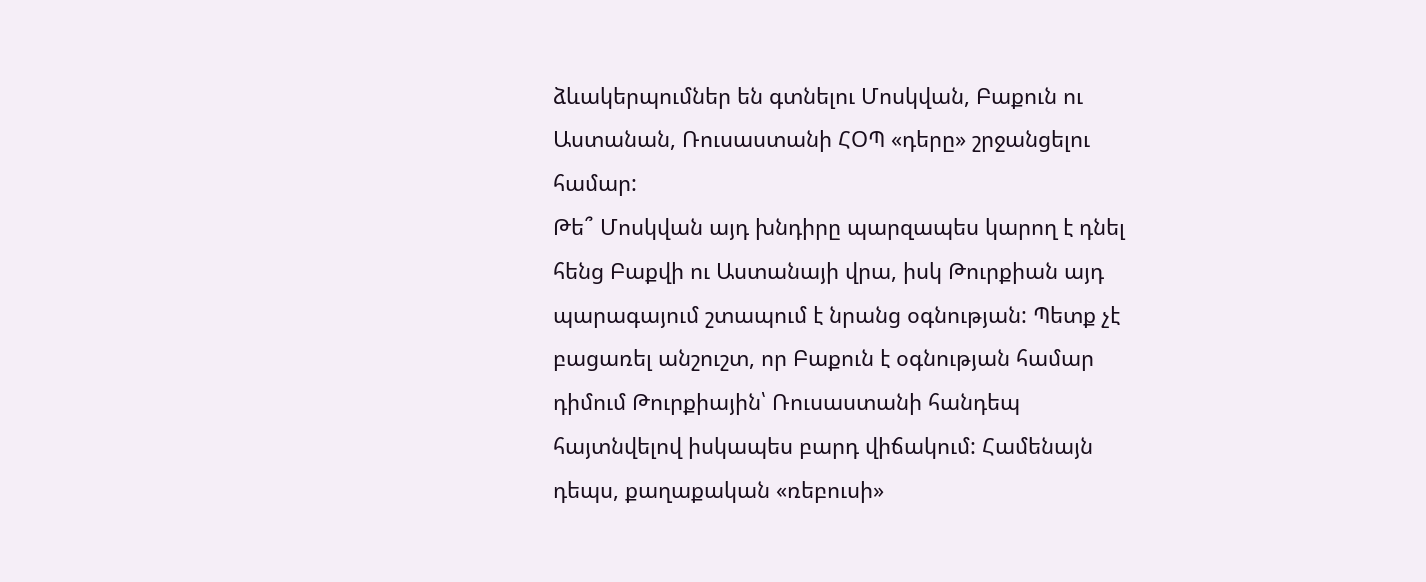ձևակերպումներ են գտնելու Մոսկվան, Բաքուն ու Աստանան, Ռուսաստանի ՀՕՊ «դերը» շրջանցելու համար:
Թե՞ Մոսկվան այդ խնդիրը պարզապես կարող է դնել հենց Բաքվի ու Աստանայի վրա, իսկ Թուրքիան այդ պարագայում շտապում է նրանց օգնության: Պետք չէ բացառել անշուշտ, որ Բաքուն է օգնության համար դիմում Թուրքիային՝ Ռուսաստանի հանդեպ հայտնվելով իսկապես բարդ վիճակում: Համենայն դեպս, քաղաքական «ռեբուսի»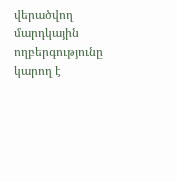վերածվող մարդկային ողբերգությունը կարող է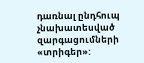դառնալ ընդհուպ չնախատեսված զարգացումների «տրիգեր»: